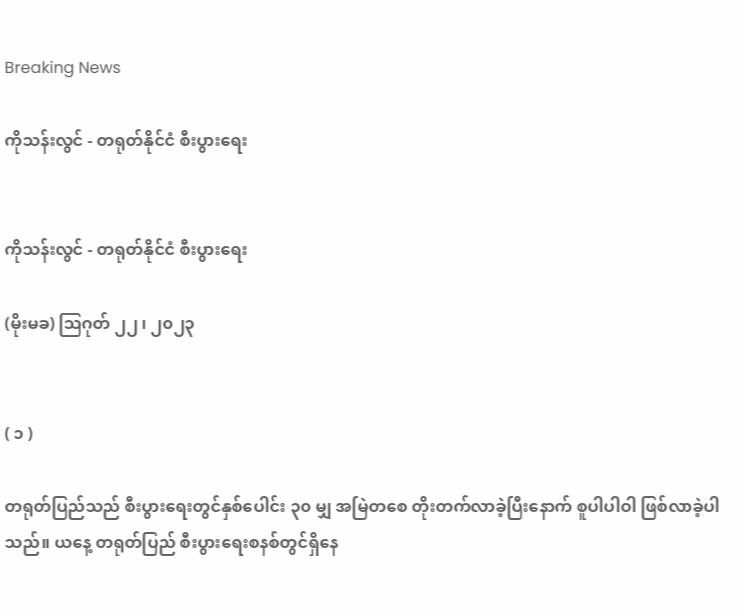Breaking News

ကိုသန်းလွင် - တရုတ်နိုင်ငံ စီးပွားရေး


ကိုသန်းလွင် - တရုတ်နိုင်ငံ စီးပွားရေး

(မိုးမခ) ဩဂုတ် ၂၂ ၊ ၂၀၂၃


( ၁ )

တရုတ်ပြည်သည် စီးပွားရေးတွင်နှစ်ပေါင်း ၃၀ မျှ အမြဲတစေ တိုးတက်လာခဲ့ပြီးနောက် စူပါပါဝါ ဖြစ်လာခဲ့ပါသည်။ ယနေ့ တရုတ်ပြည် စီးပွားရေးစနစ်တွင်ရှိနေ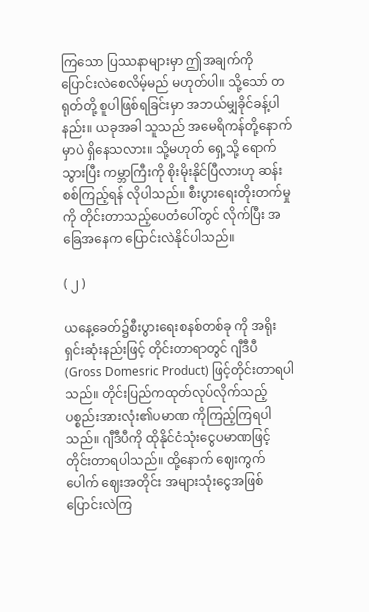ကြသော ပြဿနာများမှာ ဤအချက်ကို ပြောင်းလဲစေလိမ့်မည် မဟုတ်ပါ။ သို့သော် တရုတ်တို့ စူပါဖြစ်ရခြင်းမှာ အဘယ်မျှခိုင်ခန့်ပါနည်း။ ယခုအခါ သူသည် အမေရိကန်တို့နောက်မှာပဲ ရှိနေသလား။ သို့မဟုတ် ရှေ့သို့ ရောက်သွားပြီး ကမ္ဘာကြီးကို စိုးမိုးနိုင်ပြီလားဟု ဆန်းစစ်ကြည့်ရန် လိုပါသည်။ စီးပွားရေးတိုးတက်မှုကို တိုင်းတာသည့်ပေတံပေါ်တွင် လိုက်ပြီး အခြေအနေက ပြောင်းလဲနိုင်ပါသည်။

( ၂ )

ယနေ့ခေတ်၌စီးပွားရေးစနစ်တစ်ခု ကို အရိုးရှင်းဆုံးနည်းဖြင့် တိုင်းတာရာတွင် ဂျီဒီပီ (Gross Domesric Product) ဖြင့်တိုင်းတာရပါသည်။ တိုင်းပြည်ကထုတ်လုပ်လိုက်သည့် ပစ္စည်းအားလုံး၏ပမာဏ ကိုကြည့်ကြရပါသည်။ ဂျီဒီပီကို ထိုနိုင်ငံသုံးငွေပမာဏဖြင့် တိုင်းတာရပါသည်။ ထို့နောက် ဈေးကွက်ပေါက် ဈေးအတိုင်း အများသုံးငွေအဖြစ်ပြောင်းလဲကြ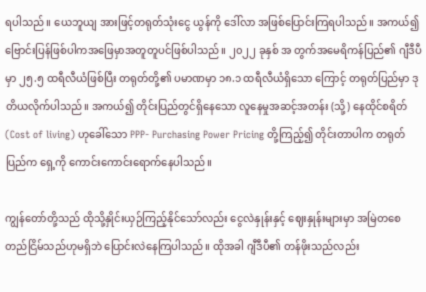ရပါသည်။ ယေဘူယျ အားဖြင့်တရုတ်သုံးငွေ ယွန်ကို ဒေါ်လာ အဖြစ်ပြောင်းကြရပါသည်။ အကယ်၍ဗြောင်းပြန်ဖြစ်ပါကအဖြေမှာအတူတူပင်ဖြစ်ပါသည်။ ၂၀၂၂ ခုနှစ် အ တွက်အမေရိကန်ပြည်၏ ဂျီဒီပီ မှာ ၂၅.၅ ထရီလီယံဖြစ်ပြီး တရုတ်တို့၏ ပမာဏမှာ ၁၈.၁ ထရီလီယံရှိသော ကြောင့် တရုတ်ပြည်မှာ ဒုတိယလိုက်ပါသည်။ အကယ်၍ တိုင်းပြည်တွင်ရှိနေသော လူနေမှုအဆင့်အတန်း (သို့) နေထိုင်စရိတ် (Cost of living) ဟုခေါ်သော PPP- Purchasing Power Pricing တို့ကြည့်၍ တိုင်းတာပါက တရုတ်ပြည်က ရှေ့ကို ကောင်းကောင်းရောက်နေပါသည်။

ကျွန်တော်တို့သည် ထိုသို့နှိုင်းယှဉ်ကြည့်နိုင်သော်လည်း ငွေလဲနှုန်းနှင့် ဈေးနှုန်းများမှာ အမြဲတစေ တည်ငြိမ်သည်ဟုမရှိဘဲ ပြောင်းလဲနေကြပါသည်။ ထိုအခါ ဂျီဒီပီ၏ တန်ဖိုးသည်လည်း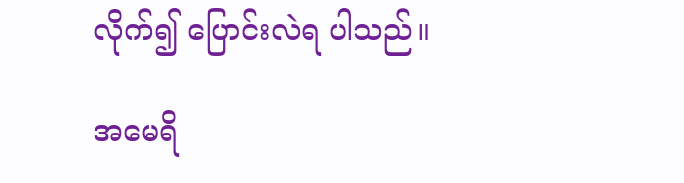လိုက်၍ ပြောင်းလဲရ ပါသည်။

အမေရိ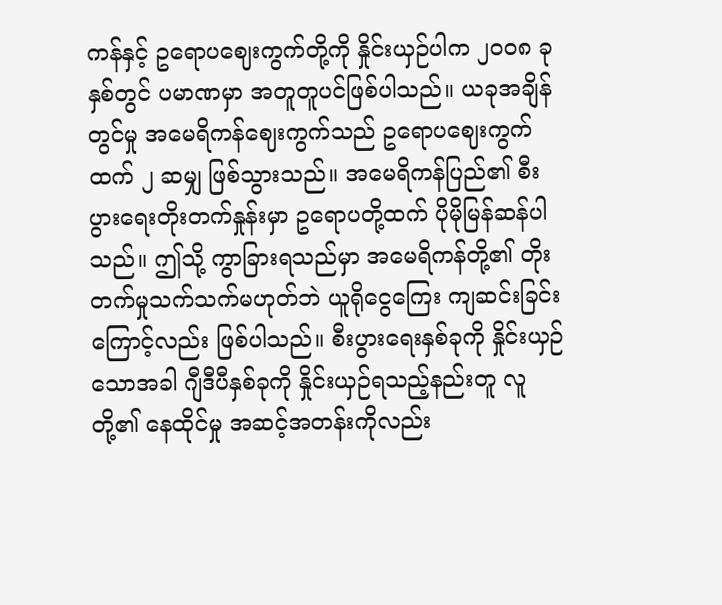ကန်နှင့် ဥရောပဈေးကွက်တို့ကို နှိုင်းယှဉ်ပါက ၂၀၀၈ ခုနှစ်တွင် ပမာဏမှာ အတူတူပင်ဖြစ်ပါသည်။ ယခုအချိန်တွင်မှု အမေရိကန်ဈေးကွက်သည် ဥရောပဈေးကွက်ထက် ၂ ဆမျှ ဖြစ်သွားသည်။ အမေရိကန်ပြည်၏ စီးပွားရေးတိုးတက်နှုန်းမှာ ဥရောပတို့ထက် ပိုမိုမြန်ဆန်ပါသည်။ ဤသို့ ကွာခြားရသည်မှာ အမေရိကန်တို့၏ တိုးတက်မှုသက်သက်မဟုတ်ဘဲ ယူရိုငွေကြေး ကျဆင်းခြင်းကြောင့်လည်း ဖြစ်ပါသည်။ စီးပွားရေးနှစ်ခုကို နှိုင်းယှဉ်သောအခါ ဂျီဒီပီနှစ်ခုကို နှိုင်းယှဉ်ရသည့်နည်းတူ လူတို့၏ နေထိုင်မှု အဆင့်အတန်းကိုလည်း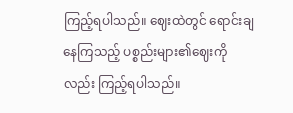ကြည့်ရပါသည်။ ဈေးထဲတွင် ရောင်းချနေကြသည့် ပစ္စည်းများ၏ဈေးကိုလည်း ကြည့်ရပါသည်။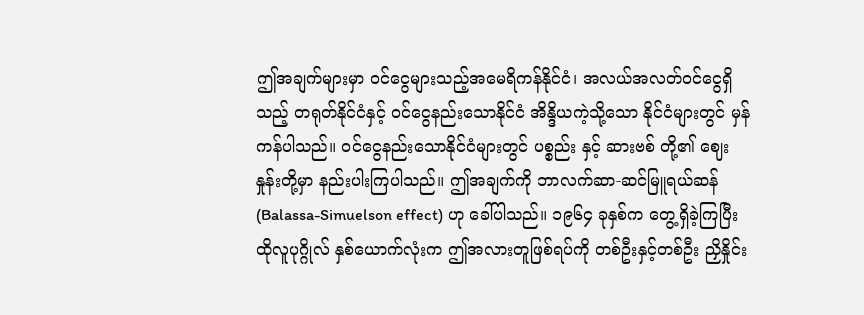ဤအချက်များမှာ ဝင်ငွေများသည့်အမေရိကန်နိုင်ငံ၊ အလယ်အလတ်ဝင်ငွေရှိသည့် တရုတ်နိုင်ငံနှင့် ဝင်ငွေနည်းသောနိုင်ငံ အိန္ဒိယကဲ့သို့သော နိုင်ငံများတွင် မှန်ကန်ပါသည်။ ဝင်ငွေနည်းသောနိုင်ငံများတွင် ပစ္စည်း နှင့် ဆားဗစ် တို့၏ ဈေးနှုန်းတို့မှာ နည်းပါးကြပါသည်။ ဤအချက်ကို ဘာလက်ဆာ-ဆင်မြူရယ်ဆန် (Balassa-Simuelson effect) ဟု ခေါ်ပါသည်။ ၁၉၆၄ ခုနှစ်က တွေ့ရှိခဲ့ကြပြီး ထိုလူပုဂ္ဂိုလ် နှစ်ယောက်လုံးက ဤအလားတူဖြစ်ရပ်ကို တစ်ဦးနှင့်တစ်ဦး ညှိနှိုင်း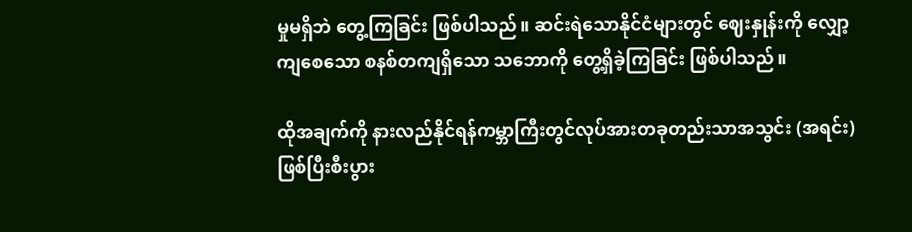မှုမရှိဘဲ တွေ့ကြခြင်း ဖြစ်ပါသည်။ ဆင်းရဲသောနိုင်ငံများတွင် ဈေးနှုန်းကို လျှော့ကျစေသော စနစ်တကျရှိသော သဘောကို တွေ့ရှိခဲ့ကြခြင်း ဖြစ်ပါသည်။

ထိုအချက်ကို နားလည်နိုင်ရန်ကမ္ဘာကြီးတွင်လုပ်အားတခုတည်းသာအသွင်း (အရင်း) ဖြစ်ပြီးစီးပွား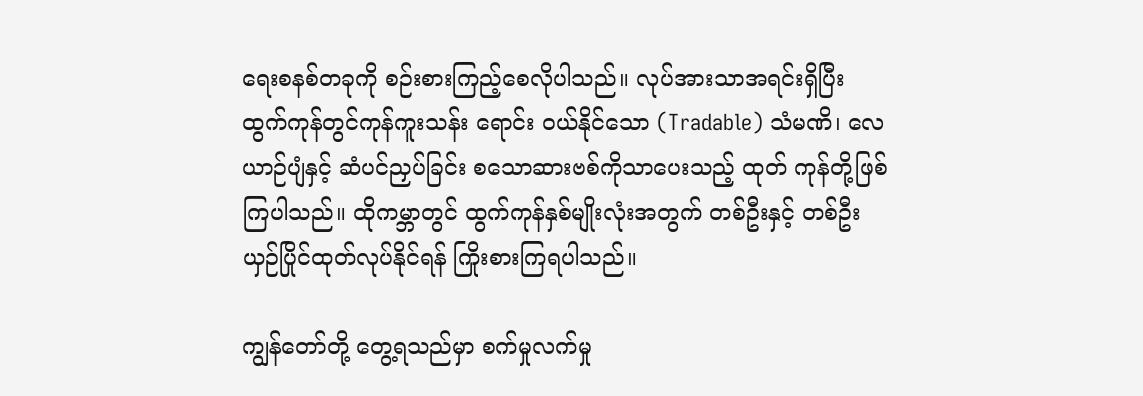ရေးစနစ်တခုကို စဉ်းစားကြည့်စေလိုပါသည်။ လုပ်အားသာအရင်းရှိပြီး ထွက်ကုန်တွင်ကုန်ကူးသန်း ရောင်း ဝယ်နိုင်သော (Tradable) သံမဏိ၊ လေယာဉ်ပျံနှင့် ဆံပင်ညှပ်ခြင်း စသောဆားဗစ်ကိုသာပေးသည့် ထုတ် ကုန်တို့ဖြစ်ကြပါသည်။ ထိုကမ္ဘာတွင် ထွက်ကုန်နှစ်မျိုးလုံးအတွက် တစ်ဦးနှင့် တစ်ဦး ယှဉ်ပြိုင်ထုတ်လုပ်နိုင်ရန် ကြိုးစားကြရပါသည်။

ကျွန်တော်တို့ တွေ့ရသည်မှာ စက်မှုလက်မှု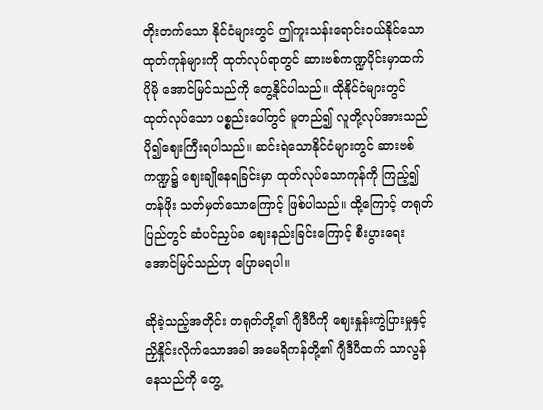တိုးတက်သော နိုင်ငံများတွင် ဤကူးသန်းရောင်းဝယ်နိုင်သော ထုတ်ကုန်များကို ထုတ်လုပ်ရာတွင် ဆားဗစ်ကဏ္ဍပိုင်းမှာထက် ပိုမို အောင်မြင်သည်ကို တွေ့နိုင်ပါသည်။ ထိုနိုင်ငံများတွင် ထုတ်လုပ်သော ပစ္စည်းပေါ်တွင် မူတည်၍ လူတို့လုပ်အားသည် ပို၍ဈေးကြီးရပါသည်။ ဆင်းရဲသောနိုင်ငံများတွင် ဆားဗစ်ကဏ္ဍ၌ ဈေးချိုနေရခြင်းမှာ ထုတ်လုပ်သောကုန်ကို ကြည့်၍ တန်ဖိုး သတ်မှတ်သောကြောင့် ဖြစ်ပါသည်။ ထို့ကြောင့် တရုတ်ပြည်တွင် ဆံပင်ညှပ်ခ ဈေးနည်းခြင်းကြောင့် စီးပွားရေး အောင်မြင်သည်ဟု ပြောမရပါ။

ဆိုခဲ့သည့်အတိုင်း တရုတ်တို့၏ ဂျီဒီပီကို ဈေးနှုန်းကွဲပြားမှုနှင့် ညှိနှိုင်းလိုက်သောအခါ အမေရိကန်တို့၏ ဂျီဒီပီထက် သာလွန်နေသည်ကို တွေ့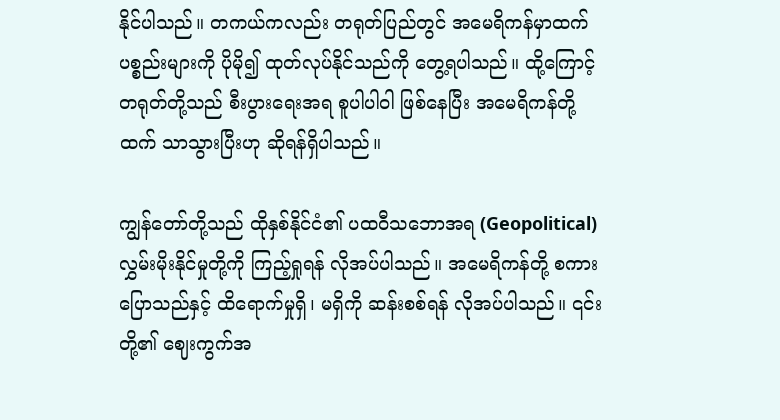နိုင်ပါသည်။ တကယ်ကလည်း တရုတ်ပြည်တွင် အမေရိကန်မှာထက် ပစ္စည်းများကို ပိုမို၍ ထုတ်လုပ်နိုင်သည်ကို တွေ့ရပါသည်။ ထို့ကြောင့် တရုတ်တို့သည် စီးပွားရေးအရ စူပါပါဝါ ဖြစ်နေပြီး အမေရိကန်တို့ထက် သာသွားပြီးဟု ဆိုရန်ရှိပါသည်။

ကျွန်တော်တို့သည် ထိုနှစ်နိုင်ငံ၏ ပထဝီသဘောအရ (Geopolitical) လွှမ်းမိုးနိုင်မှုတို့ကို ကြည့်ရှုရန် လိုအပ်ပါသည်။ အမေရိကန်တို့ စကားပြောသည်နှင့် ထိရောက်မှုရှိ၊ မရှိကို ဆန်းစစ်ရန် လိုအပ်ပါသည်။ ၎င်းတို့၏ ဈေးကွက်အ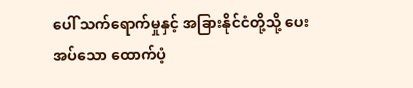ပေါ် သက်ရောက်မှုနှင့် အခြားနိုင်ငံတို့သို့ ပေးအပ်သော ထောက်ပံ့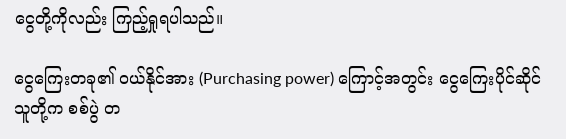ငွေတို့ကိုလည်း ကြည့်ရှုရပါသည်။

ငွေကြေးတခု၏ ဝယ်နိုင်အား (Purchasing power) ကြောင့်အတွင်း ငွေကြေးပိုင်ဆိုင်သူတို့က စစ်ပွဲ တ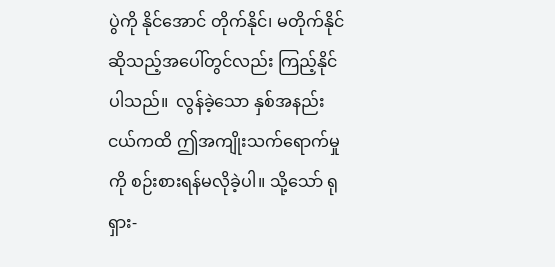ပွဲကို နိုင်အောင် တိုက်နိုင်၊ မတိုက်နိုင် ဆိုသည့်အပေါ်တွင်လည်း ကြည့်နိုင်ပါသည်။  လွန်ခဲ့သော နှစ်အနည်းငယ်ကထိ ဤအကျိုးသက်ရောက်မှုကို စဉ်းစားရန်မလိုခဲ့ပါ။ သို့သော် ရုရှား-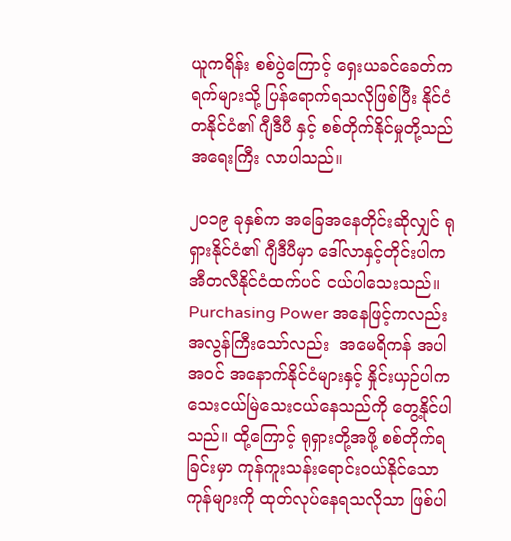ယူကရိန်း စစ်ပွဲကြောင့် ရှေးယခင်ခေတ်က ရက်များသို့ ပြန်ရောက်ရသလိုဖြစ်ပြီး နိုင်ငံတနိုင်ငံ၏ ဂျီဒီပီ နှင့် စစ်တိုက်နိုင်မှုတို့သည် အရေးကြီး လာပါသည်။

၂၀၁၉ ခုနှစ်က အခြေအနေတိုင်းဆိုလျှင် ရုရှားနိုင်ငံ၏ ဂျီဒီပီမှာ ဒေါ်လာနှင့်တိုင်းပါက အီတလီနိုင်ငံထက်ပင် ငယ်ပါသေးသည်။ Purchasing Power အနေဖြင့်ကလည်း အလွန်ကြီးသော်လည်း  အမေရိကန် အပါအဝင် အနောက်နိုင်ငံများနှင့် နှိုင်းယှဉ်ပါက သေးငယ်မြဲသေးငယ်နေသည်ကို တွေ့နိုင်ပါသည်။ ထို့ကြောင့် ရုရှားတို့အဖို့ စစ်တိုက်ရခြင်းမှာ ကုန်ကူးသန်းရောင်းဝယ်နိုင်သော ကုန်များကို ထုတ်လုပ်နေရသလိုသာ ဖြစ်ပါ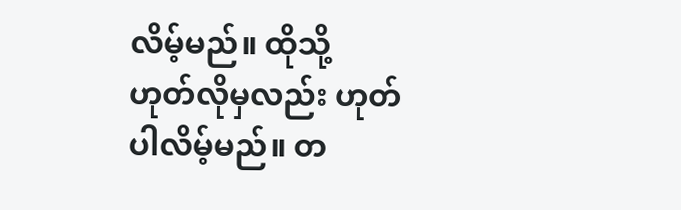လိမ့်မည်။ ထိုသို့ ဟုတ်လိုမှလည်း ဟုတ်ပါလိမ့်မည်။ တ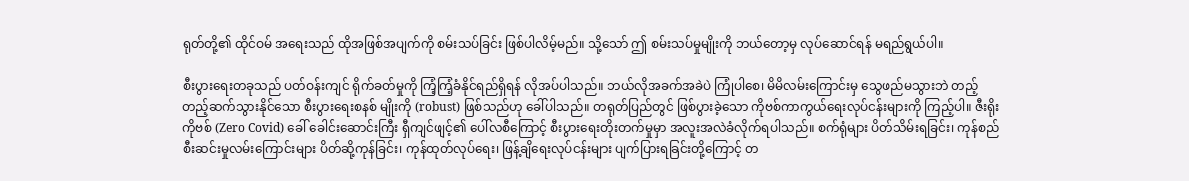ရုတ်တို့၏ ထိုင်ဝမ် အရေးသည် ထိုအဖြစ်အပျက်ကို စမ်းသပ်ခြင်း ဖြစ်ပါလိမ့်မည်။ သို့သော် ဤ စမ်းသပ်မှုမျိုးကို ဘယ်တော့မှ လုပ်ဆောင်ရန် မရည်ရွယ်ပါ။

စီးပွားရေးတခုသည် ပတ်ဝန်းကျင် ရိုက်ခတ်မှုကို ကြံ့ကြံ့ခံနိုင်ရည်ရှိရန် လိုအပ်ပါသည်။ ဘယ်လိုအခက်အခဲပဲ ကြုံပါစေ၊ မိမိလမ်းကြောင်းမှ သွေဖည်မသွားဘဲ တည့်တည့်ဆက်သွားနိုင်သော စီးပွားရေးစနစ် မျိုးကို (robust) ဖြစ်သည်ဟု ခေါ်ပါသည်။ တရုတ်ပြည်တွင် ဖြစ်ပွားခဲ့သော ကိုဗစ်ကာကွယ်ရေးလုပ်ငန်းများကို ကြည့်ပါ။ ဇီးရိုးကိုဗစ် (Zero Covid) ခေါ် ခေါင်းဆောင်းကြီး ရှီကျင်ဖျင့်၏ ပေါ်လစီကြောင့် စီးပွားရေးတိုးတက်မှုမှာ အလူးအလဲခံလိုက်ရပါသည်။ စက်ရုံများ ပိတ်သိမ်းရခြင်း၊ ကုန်စည်စီးဆင်းမှုလမ်းကြောင်းများ ပိတ်ဆို့ကုန်ခြင်း၊ ကုန်ထုတ်လုပ်ရေး၊ ဖြန့်ချိရေးလုပ်ငန်းများ ပျက်ပြားရခြင်းတို့ကြောင့် တ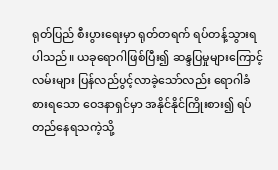ရုတ်ပြည် စီးပွားရေးမှာ ရုတ်တရက် ရပ်တန့်သွားရပါသည်။ ယခုရောဂါဖြစ်ပြီး၍ ဆန္ဒပြမှုများကြောင့် လမ်းများ ပြန်လည်ပွင့်လာခဲ့သော်လည်း ရောဂါခံစားရသော ဝေဒနာရှင်မှာ အနိုင်နိုင်ကြိုးစား၍ ရပ်တည်နေရသကဲ့သို့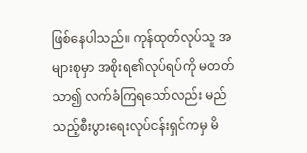ဖြစ်နေပါသည်။ ကုန်ထုတ်လုပ်သူ အများစုမှာ အစိုးရ၏လုပ်ရပ်ကို မတတ်သာ၍ လက်ခံကြရသော်လည်း မည်သည့်စီးပွားရေးလုပ်ငန်းရှင်ကမှ မိ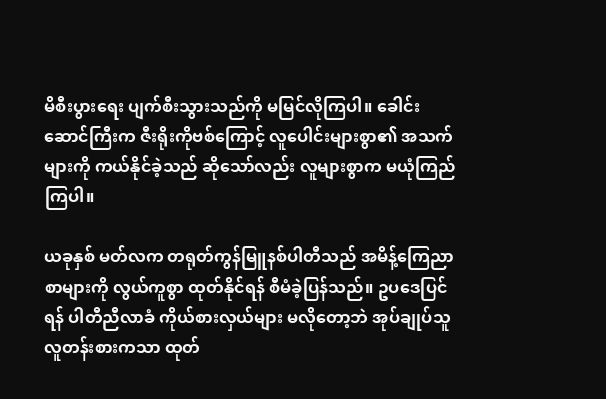မိစီးပွားရေး ပျက်စီးသွားသည်ကို မမြင်လိုကြပါ။ ခေါင်းဆောင်ကြီးက ဇီးရိုးကိုဗစ်ကြောင့် လူပေါင်းများစွာ၏ အသက်များကို ကယ်နိုင်ခဲ့သည် ဆိုသော်လည်း လူများစွာက မယုံကြည်ကြပါ။

ယခုနှစ် မတ်လက တရုတ်ကွန်မြူနစ်ပါတီသည် အမိန့်ကြေညာစာများကို လွယ်ကူစွာ ထုတ်နိုင်ရန် စီမံခဲ့ပြန်သည်။ ဥပဒေပြင်ရန် ပါတီညီလာခံ ကိုယ်စားလှယ်များ မလိုတော့ဘဲ အုပ်ချုပ်သူ လူတန်းစားကသာ ထုတ်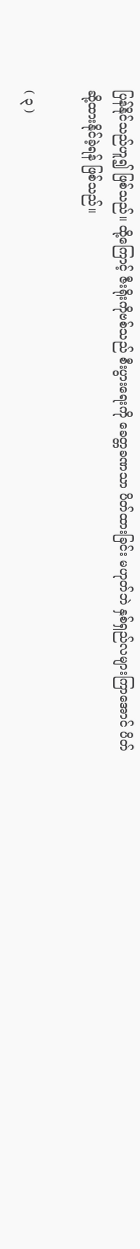ပြန်နိုင်သည်ဟူ၍ ဖြစ်သည်။ ထို့ကြောင့် ဇီးရိုးကိုဗစ်သည် စီးပွားရေးကို ခေတ္တခဏသာ ပိတ်ထားခြင်း မဟုတ်ဘဲ နှစ်ရှည်လများကြာအောင် ပိတ်ဆို့ထားနိုင်ခဲ့ရန် ဖြစ်သည်။

( ၃ )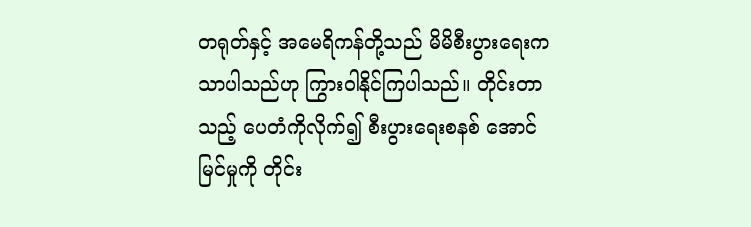တရုတ်နှင့် အမေရိကန်တို့သည် မိမိစီးပွားရေးက သာပါသည်ဟု ကြွားဝါနိုင်ကြပါသည်။ တိုင်းတာသည့် ပေတံကိုလိုက်၍ စီးပွားရေးစနစ် အောင်မြင်မှုကို တိုင်း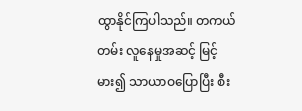ထွာနိုင်ကြပါသည်။ တကယ်တမ်း လူနေမှုအဆင့် မြင့်မား၍ သာယာဝပြောပြီး စီး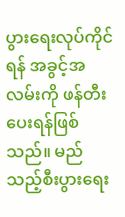ပွားရေးလုပ်ကိုင်ရန် အခွင့်အလမ်းကို ဖန်တီးပေးရန်ဖြစ်သည်။ မည်သည့်စီးပွားရေး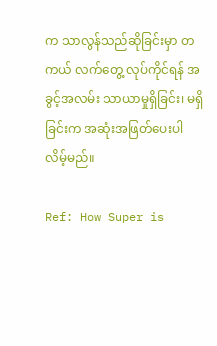က သာလွန်သည်ဆိုခြင်းမှာ တကယ် လက်တွေ့ လုပ်ကိုင်ရန် အခွင့်အလမ်း သာယာမှုရှိခြင်း၊ မရှိခြင်းက အဆုံးအဖြတ်ပေးပါလိမ့်မည်။

Ref: How Super is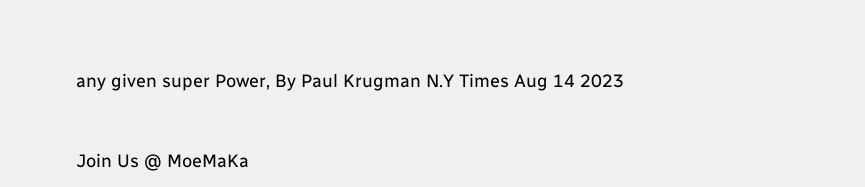any given super Power, By Paul Krugman N.Y Times Aug 14 2023



Join Us @ MoeMaKa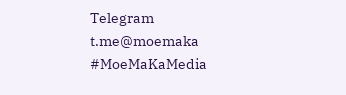Telegram
t.me@moemaka
#MoeMaKaMedia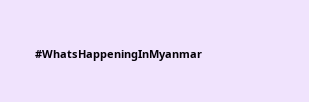#WhatsHappeningInMyanmar